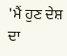'ਮੈਂ ਹੁਣ ਦੇਸ਼ ਦਾ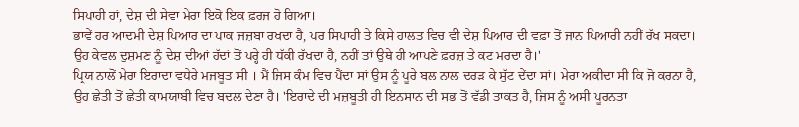ਸਿਪਾਹੀ ਹਾਂ, ਦੇਸ਼ ਦੀ ਸੇਵਾ ਮੇਰਾ ਇਕੋ ਇਕ ਫ਼ਰਜ ਹੋ ਗਿਆ।
ਭਾਵੇਂ ਹਰ ਆਦਮੀ ਦੇਸ਼ ਪਿਆਰ ਦਾ ਪਾਕ ਜਜ਼ਬਾ ਰਖਦਾ ਹੈ, ਪਰ ਸਿਪਾਹੀ ਤੇ ਕਿਸੇ ਹਾਲਤ ਵਿਚ ਵੀ ਦੇਸ਼ ਪਿਆਰ ਦੀ ਵਫ਼ਾ ਤੋਂ ਜਾਨ ਪਿਆਰੀ ਨਹੀਂ ਰੱਖ ਸਕਦਾ। ਉਹ ਕੇਵਲ ਦੁਸ਼ਮਣ ਨੂੰ ਦੇਸ਼ ਦੀਆਂ ਹੱਦਾਂ ਤੋਂ ਪਰ੍ਹੇ ਹੀ ਧੱਕੀ ਰੱਖਦਾ ਹੈ, ਨਹੀਂ ਤਾਂ ਉਥੇ ਹੀ ਆਪਣੇ ਫ਼ਰਜ਼ ਤੇ ਕਟ ਮਰਦਾ ਹੈ।'
ਪ੍ਰਿਯ ਨਾਲੋਂ ਮੇਰਾ ਇਰਾਦਾ ਵਧੇਰੇ ਮਜਬੂਤ ਸੀ । ਮੈਂ ਜਿਸ ਕੰਮ ਵਿਚ ਪੈਂਦਾ ਸਾਂ ਉਸ ਨੂੰ ਪੂਰੇ ਬਲ ਨਾਲ ਦਰੜ ਕੇ ਸੁੱਟ ਦੇਂਦਾ ਸਾਂ। ਮੇਰਾ ਅਕੀਦਾ ਸੀ ਕਿ ਜੋ ਕਰਨਾ ਹੈ, ਉਹ ਛੇਤੀ ਤੋਂ ਛੇਤੀ ਕਾਮਯਾਬੀ ਵਿਚ ਬਦਲ ਦੇਣਾ ਹੈ। 'ਇਰਾਦੇ ਦੀ ਮਜ਼ਬੂਤੀ ਹੀ ਇਨਸਾਨ ਦੀ ਸਭ ਤੋਂ ਵੱਡੀ ਤਾਕਤ ਹੈ, ਜਿਸ ਨੂੰ ਅਸੀ ਪੂਰਨਤਾ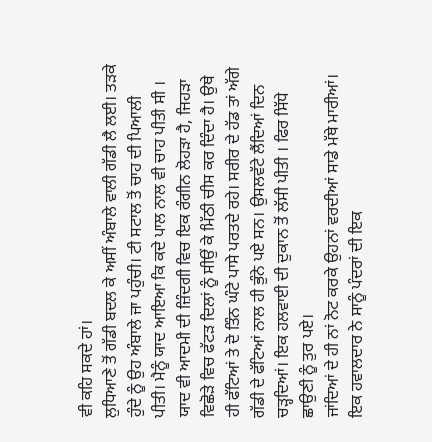ਵੀ ਕਹਿ ਸਕਦੇ ਹਾਂ।
ਲੁਧਿਆਣੇ ਤੋਂ ਗੱਡੀ ਬਦਲ ਕੇ ਅਸੀਂ ਅੰਬਾਲੇ ਵਾਲੀ ਗੱਡੀ ਲੈ ਲਈ। ਤੜਕੇ ਹੁੰਦੇ ਨੂੰ ਉਹ ਅੰਬਾਲੇ ਜਾ ਪਹੁੰਚੀ। ਟੀ ਸਟਾਲ ਤੋਂ ਚਾਹ ਦੀ ਪਿਆਲੀ ਪੀਤੀ। ਮੈਨੂੰ ਯਾਦ ਆਇਆ ਕਿ ਕਦੇ ਪਾਲ ਨਾਲ ਵੀ ਚਾਹ ਪੀਤੀ ਸੀ । ਯਾਦ ਵੀ ਆਦਮੀ ਦੀ ਜ਼ਿੰਦਗੀ ਵਿਚ ਇਕ ਰੰਗੀਨ ਲੋਹੜਾ ਹੈ, ਜਿਹੜਾ ਵਿਛੋੜੇ ਵਿਚ ਫੱਟੜ ਦਿਲਾਂ ਨੂੰ ਸੀਉਂ ਕੇ ਮਿੱਠੀ ਚੀਸ ਕਰ ਦਿੰਦਾ ਹੈ। ਉਥੇ ਹੀ ਫੱਟਿਆਂ ਤੇ ਦੋ ਤਿੰਨ ਘੰਟੇ ਪਾਸੇ ਪਰਤਦੇ ਰਹੇ। ਸਰੀਰ ਦੇ ਹੱਡ ਤਾਂ ਅੱਗੇ ਗੱਡੀ ਦੇ ਫੱਟਿਆਂ ਨਾਲ ਹੀ ਭੁੰਨੇ ਪਏ ਸਨ। ਉਸਲਵੱਟੇ ਲੈਂਦਿਆਂ ਦਿਨ ਚੜ੍ਹਦਿਆਂ। ਇਕ ਹਲਵਾਈ ਦੀ ਦੁਕਾਨ ਤੋਂ ਲੱਸੀ ਪੀਤੀ । ਫਿਰ ਸਿੱਧੇ ਛਾਉਣੀ ਨੂੰ ਤੁਰ ਪਏ।
ਜਾਂਦਿਆਂ ਦੇ ਹੀ ਨਾਂ ਨੋਟ ਕਰਕੇ ਉਹਨਾਂ ਵਰਦੀਆਂ ਸਾਡੇ ਮੱਥੇ ਮਾਰੀਆਂ। ਇਕ ਹਵਾਲਦਾਰ ਨੇ ਸਾਨੂੰ ਪੰਦਰਾਂ ਦੀ ਇਕ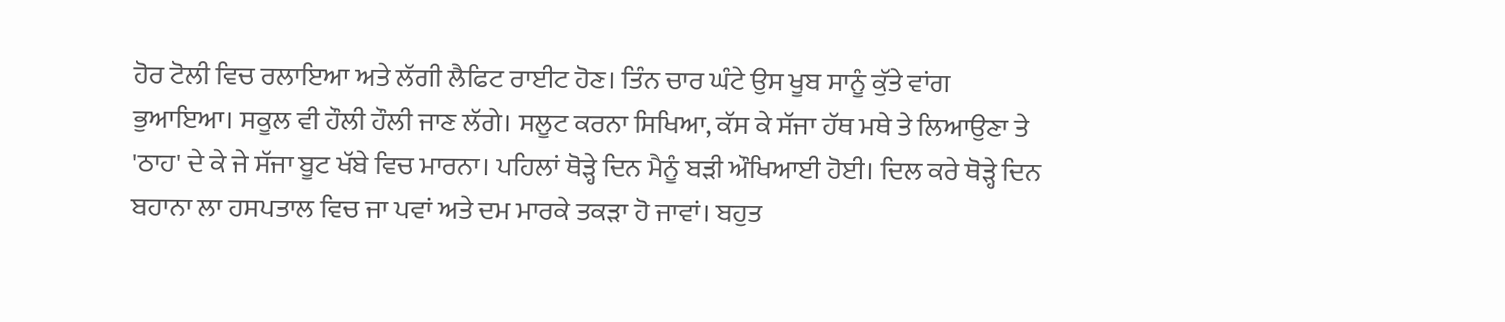ਹੋਰ ਟੋਲੀ ਵਿਚ ਰਲਾਇਆ ਅਤੇ ਲੱਗੀ ਲੈਫਿਟ ਰਾਈਟ ਹੋਣ। ਤਿੰਨ ਚਾਰ ਘੰਟੇ ਉਸ ਖੂਬ ਸਾਨੂੰ ਕੁੱਤੇ ਵਾਂਗ ਭੁਆਇਆ। ਸਕੂਲ ਵੀ ਹੌਲੀ ਹੌਲੀ ਜਾਣ ਲੱਗੇ। ਸਲੂਟ ਕਰਨਾ ਸਿਖਿਆ, ਕੱਸ ਕੇ ਸੱਜਾ ਹੱਥ ਮਥੇ ਤੇ ਲਿਆਉਣਾ ਤੇ 'ਠਾਹ' ਦੇ ਕੇ ਜੇ ਸੱਜਾ ਬੂਟ ਖੱਬੇ ਵਿਚ ਮਾਰਨਾ। ਪਹਿਲਾਂ ਥੋੜ੍ਹੇ ਦਿਨ ਮੈਨੂੰ ਬੜੀ ਔਖਿਆਈ ਹੋਈ। ਦਿਲ ਕਰੇ ਥੋੜ੍ਹੇ ਦਿਨ ਬਹਾਨਾ ਲਾ ਹਸਪਤਾਲ ਵਿਚ ਜਾ ਪਵਾਂ ਅਤੇ ਦਮ ਮਾਰਕੇ ਤਕੜਾ ਹੋ ਜਾਵਾਂ। ਬਹੁਤ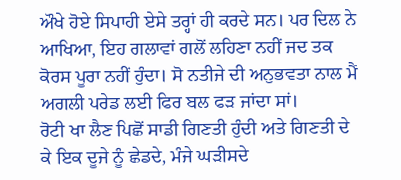ਔਖੇ ਹੋਏ ਸਿਪਾਹੀ ਏਸੇ ਤਰ੍ਹਾਂ ਹੀ ਕਰਦੇ ਸਨ। ਪਰ ਦਿਲ ਨੇ ਆਖਿਆ, ਇਹ ਗਲਾਵਾਂ ਗਲੋਂ ਲਹਿਣਾ ਨਹੀਂ ਜਦ ਤਕ ਕੋਰਸ ਪੂਰਾ ਨਹੀਂ ਹੁੰਦਾ। ਸੋ ਨਤੀਜੇ ਦੀ ਅਨੁਭਵਤਾ ਨਾਲ ਮੈਂ ਅਗਲੀ ਪਰੇਡ ਲਈ ਫਿਰ ਬਲ ਫੜ ਜਾਂਦਾ ਸਾਂ।
ਰੋਟੀ ਖਾ ਲੈਣ ਪਿਛੋਂ ਸਾਡੀ ਗਿਣਤੀ ਹੁੰਦੀ ਅਤੇ ਗਿਣਤੀ ਦੇ ਕੇ ਇਕ ਦੂਜੇ ਨੂੰ ਛੇਡਦੇ, ਮੰਜੇ ਘੜੀਸਦੇ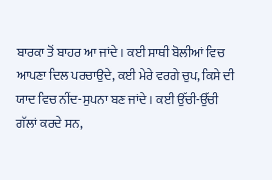ਬਾਰਕਾ ਤੋਂ ਬਾਹਰ ਆ ਜਾਂਦੇ। ਕਈ ਸਾਥੀ ਬੋਲੀਆਂ ਵਿਚ ਆਪਣਾ ਦਿਲ ਪਰਚਾਉਦੇ, ਕਈ ਮੇਰੇ ਵਰਗੇ ਚੁਪ, ਕਿਸੇ ਦੀ ਯਾਦ ਵਿਚ ਨੀਂਦ-ਸੁਪਨਾ ਬਣ ਜਾਂਦੇ। ਕਈ ਉੱਚੀ-ਉੱਚੀ ਗੱਲਾਂ ਕਰਦੇ ਸਨ,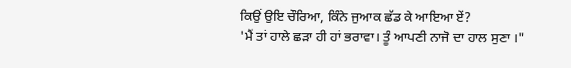ਕਿਉਂ ਉਇ ਚੌਰਿਆ, ਕਿੰਨੇ ਜੁਆਕ ਛੱਡ ਕੇ ਆਇਆ ਏਂ?
'ਮੈਂ ਤਾਂ ਹਾਲੇ ਛੜਾ ਹੀ ਹਾਂ ਭਰਾਵਾ। ਤੂੰ ਆਪਣੀ ਨਾਜੋ ਦਾ ਹਾਲ ਸੁਣਾ ।"